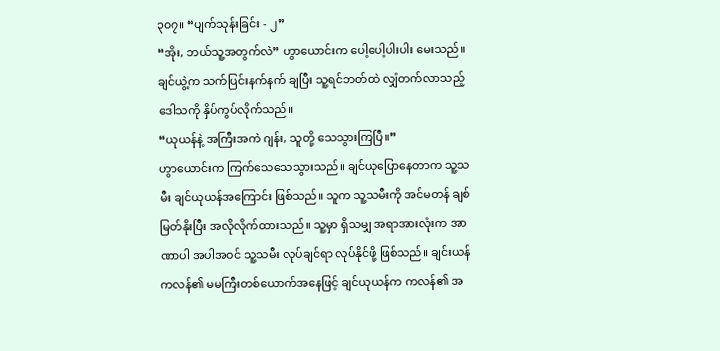၃၀၇။ “ပျက်သုန်းခြင်း - ၂”
“အိုး, ဘယ်သူ့အတွက်လဲ” ဟွာယောင်းက ပေါ့ပေါ့ပါးပါး မေးသည်။
ချင်ယွဲ့က သက်ပြင်းနက်နက် ချပြီး သူ့ရင်ဘတ်ထဲ လျှံတက်လာသည့် ဒေါသကို နှိပ်ကွပ်လိုက်သည်။
“ယုယန်နဲ့ အကြီးအကဲ ဂျန်း, သူတို့ သေသွားကြပြီ။”
ဟွာယောင်းက ကြက်သေသေသွားသည်။ ချင်ယုပြောနေတာက သူ့သမီး ချင်ယုယန်အကြောင်း ဖြစ်သည်။ သူက သူ့သမီးကို အင်မတန် ချစ်မြတ်နိုးပြီး အလိုလိုက်ထားသည်။ သူ့မှာ ရှိသမျှ အရာအားလုံးက အာဏာပါ အပါအဝင် သူ့သမီး လုပ်ချင်ရာ လုပ်နိုင်ဖို့ ဖြစ်သည်။ ချင်းယန်ကလန်၏ မမကြီးတစ်ယောက်အနေဖြင့် ချင်ယုယန်က ကလန်၏ အ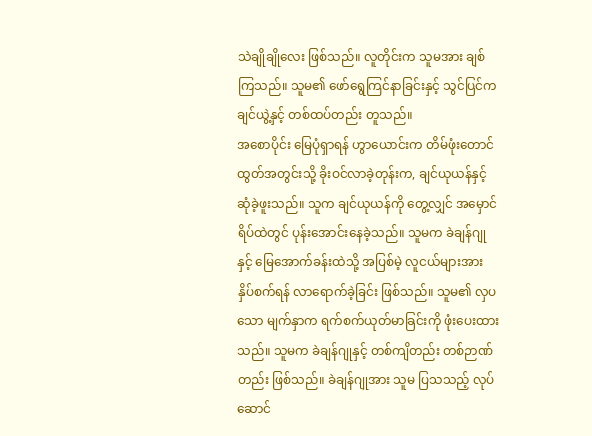သဲချိုချိုလေး ဖြစ်သည်။ လူတိုင်းက သူမအား ချစ်ကြသည်။ သူမ၏ ဖော်ရွေကြင်နာခြင်းနှင့် သွင်ပြင်က ချင်ယွဲ့နှင့် တစ်ထပ်တည်း တူသည်။
အစောပိုင်း မြေပုံရှာရန် ဟွာယောင်းက တိမ်ဖုံးတောင်ထွတ်အတွင်းသို့ ခိုးဝင်လာခဲ့တုန်းက, ချင်ယုယန်နှင့် ဆုံခဲ့ဖူးသည်။ သူက ချင်ယုယန်ကို တွေ့လျှင် အမှောင်ရိပ်ထဲတွင် ပုန်းအောင်းနေခဲ့သည်။ သူမက ခဲချန်ဂျုနှင့် မြေအောက်ခန်းထဲသို့ အပြစ်မဲ့ လူငယ်များအား နှိပ်စက်ရန် လာရောက်ခဲ့ခြင်း ဖြစ်သည်။ သူမ၏ လှပသော မျက်နှာက ရက်စက်ယုတ်မာခြင်းကို ဖုံးပေးထားသည်။ သူမက ခဲချန်ဂျုနှင့် တစ်ကျိတည်း တစ်ဉာဏ်တည်း ဖြစ်သည်။ ခဲချန်ဂျုအား သူမ ပြသသည့် လုပ်ဆောင်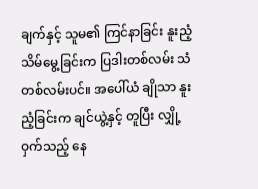ချက်နှင့် သူမ၏ ကြင်နာခြင်း နူးညံ့သိမ်မွေ့ခြင်းက ပြဒါးတစ်လမ်း သံတစ်လမ်းပင်။ အပေါ်ယံ ချိုသာ နူးညံ့ခြင်းက ချင်ယွဲ့နှင့် တူပြီး လျှို့ဝှက်သည့် နေ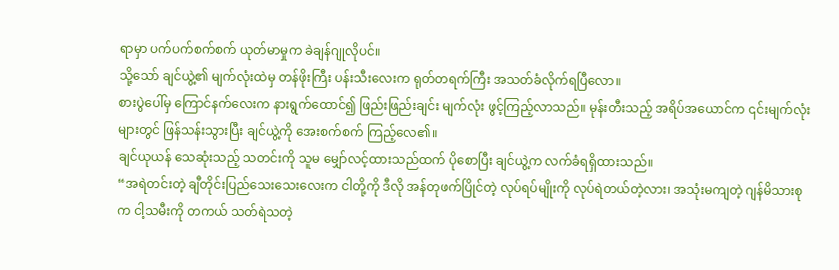ရာမှာ ပက်ပက်စက်စက် ယုတ်မာမှုက ခဲချန်ဂျုလိုပင်။
သို့သော် ချင်ယွဲ့၏ မျက်လုံးထဲမှ တန်ဖိုးကြီး ပန်းသီးလေးက ရုတ်တရက်ကြီး အသတ်ခံလိုက်ရပြီလော။
စားပွဲပေါ်မှ ကြောင်နက်လေးက နားရွက်ထောင်၍ ဖြည်းဖြည်းချင်း မျက်လုံး ဖွင့်ကြည့်လာသည်။ မုန်းတီးသည့် အရိပ်အယောင်က ၎င်းမျက်လုံးများတွင် ဖြန်သန်းသွားပြီး ချင်ယွဲ့ကို အေးစက်စက် ကြည့်လေ၏။
ချင်ယုယန် သေဆုံးသည့် သတင်းကို သူမ မျှော်လင့်ထားသည်ထက် ပိုစောပြီး ချင်ယွဲ့က လက်ခံရရှိထားသည်။
“အရဲတင်းတဲ့ ချီတိုင်းပြည်သေးသေးလေးက ငါတို့ကို ဒီလို အန်တုဖက်ပြိုင်တဲ့ လုပ်ရပ်မျိုးကို လုပ်ရဲတယ်တဲ့လား၊ အသုံးမကျတဲ့ ဂျန်မိသားစုက ငါ့သမီးကို တကယ် သတ်ရဲသတဲ့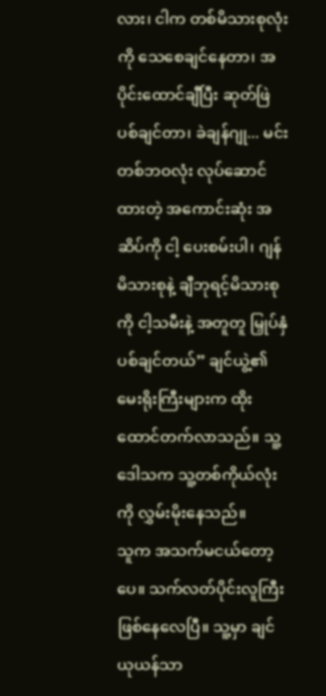လား၊ ငါက တစ်မိသားစုလုံးကို သေစေချင်နေတာ၊ အပိုင်းထောင်ချီပြီး ဆုတ်ဖြဲပစ်ချင်တာ၊ ခဲချန်ဂျု... မင်း တစ်ဘဝလုံး လုပ်ဆောင်ထားတဲ့ အကောင်းဆုံး အဆိပ်ကို ငါ့ ပေးစမ်းပါ၊ ဂျန်မိသားစုနဲ့ ချီဘုရင့်မိသားစုကို ငါ့သမီးနဲ့ အတူတူ မြှုပ်နှံပစ်ချင်တယ်” ချင်ယွဲ့၏ မေးရိုးကြီးများက ထိုးထောင်တက်လာသည်။ သူ့ဒေါသက သူ့တစ်ကိုယ်လုံးကို လွှမ်းမိုးနေသည်။
သူက အသက်မငယ်တော့ပေ။ သက်လတ်ပိုင်းလူကြီး ဖြစ်နေလေပြီ။ သူ့မှာ ချင်ယုယန်သာ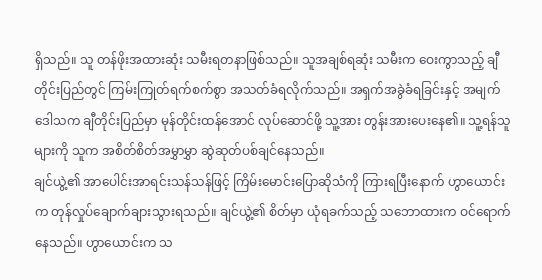ရှိသည်။ သူ တန်ဖိုးအထားဆုံး သမီးရတနာဖြစ်သည်။ သူအချစ်ရဆုံး သမီးက ဝေးကွာသည့် ချီတိုင်းပြည်တွင် ကြမ်းကြုတ်ရက်စက်စွာ အသတ်ခံရလိုက်သည်။ အရှက်အခွဲခံရခြင်းနှင့် အမျက်ဒေါသက ချီတိုင်းပြည်မှာ မုန်တိုင်းထန်အောင် လုပ်ဆောင်ဖို့ သူ့အား တွန်းအားပေးနေ၏။ သူ့ရန်သူများကို သူက အစိတ်စိတ်အမွှာမွှာ ဆွဲဆုတ်ပစ်ချင်နေသည်။
ချင်ယွဲ့၏ အာပေါင်းအာရင်းသန်သန်ဖြင့် ကြိမ်းမောင်းပြောဆိုသံကို ကြားရပြီးနောက် ဟွာယောင်းက တုန်လှုပ်ချောက်ချားသွားရသည်။ ချင်ယွဲ့၏ စိတ်မှာ ယုံရခက်သည့် သဘောထားက ဝင်ရောက်နေသည်။ ဟွာယောင်းက သ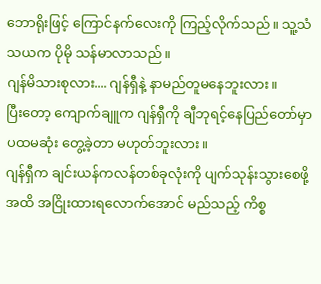ဘောရိုးဖြင့် ကြောင်နက်လေးကို ကြည့်လိုက်သည်။ သူ့သံသယက ပိုမို သန်မာလာသည်။
ဂျန်မိသားစုလား.... ဂျန်ရှီနဲ့ နာမည်တူမနေဘူးလား။
ပြီးတော့ ကျောက်ချူက ဂျန်ရှီကို ချီဘုရင့်နေပြည်တော်မှာ ပထမဆုံး တွေ့ခဲ့တာ မဟုတ်ဘူးလား။
ဂျန်ရှီက ချင်းယန်ကလန်တစ်ခုလုံးကို ပျက်သုန်းသွားစေဖို့အထိ အငြိုးထားရလောက်အောင် မည်သည့် ကိစ္စ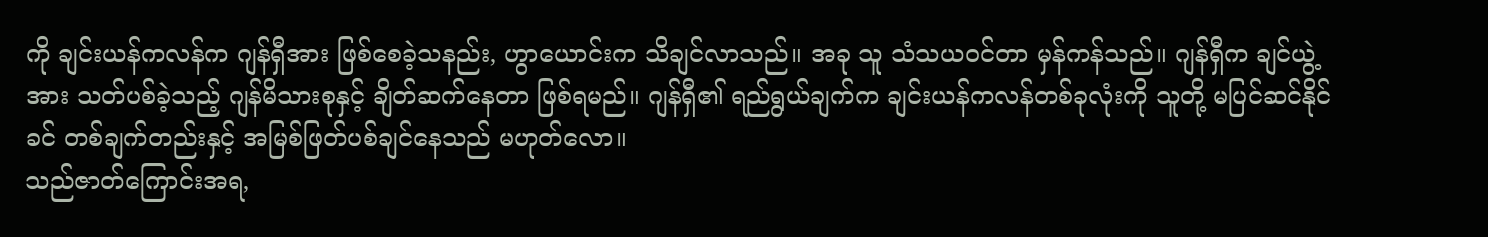ကို ချင်းယန်ကလန်က ဂျန်ရှီအား ဖြစ်စေခဲ့သနည်း, ဟွာယောင်းက သိချင်လာသည်။ အခု သူ သံသယဝင်တာ မှန်ကန်သည်။ ဂျန်ရှီက ချင်ယွဲ့အား သတ်ပစ်ခဲ့သည့် ဂျန်မိသားစုနှင့် ချိတ်ဆက်နေတာ ဖြစ်ရမည်။ ဂျန်ရှီ၏ ရည်ရွယ်ချက်က ချင်းယန်ကလန်တစ်ခုလုံးကို သူတို့ မပြင်ဆင်နိုင်ခင် တစ်ချက်တည်းနှင့် အမြစ်ဖြတ်ပစ်ချင်နေသည် မဟုတ်လော။
သည်ဇာတ်ကြောင်းအရ,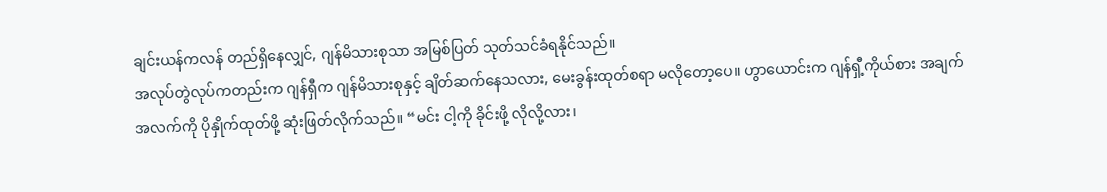ချင်းယန်ကလန် တည်ရှိနေလျှင်, ဂျန်မိသားစုသာ အမြစ်ပြတ် သုတ်သင်ခံရနိုင်သည်။
အလုပ်တွဲလုပ်ကတည်းက ဂျန်ရှီက ဂျန်မိသားစုနှင့် ချိတ်ဆက်နေသလား, မေးခွန်းထုတ်စရာ မလိုတော့ပေ။ ဟွာယောင်းက ဂျန်ရှီ့ကိုယ်စား အချက်အလက်ကို ပိုနှိုက်ထုတ်ဖို့ ဆုံးဖြတ်လိုက်သည်။ “မင်း ငါ့ကို ခိုင်းဖို့ လိုလို့လား၊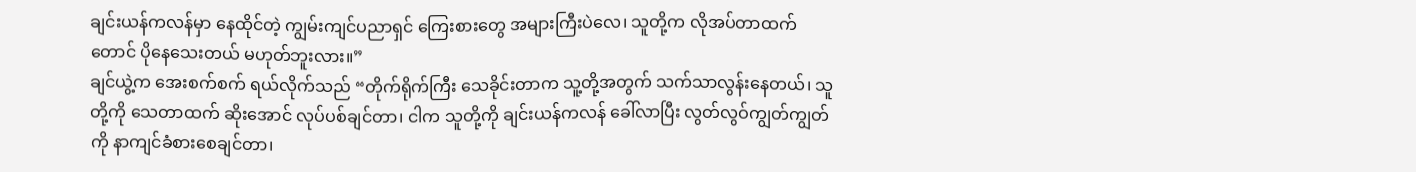ချင်းယန်ကလန်မှာ နေထိုင်တဲ့ ကျွမ်းကျင်ပညာရှင် ကြေးစားတွေ အများကြီးပဲလေ၊ သူတို့က လိုအပ်တာထက်တောင် ပိုနေသေးတယ် မဟုတ်ဘူးလား။”
ချင်ယွဲ့က အေးစက်စက် ရယ်လိုက်သည် “တိုက်ရိုက်ကြီး သေခိုင်းတာက သူ့တို့အတွက် သက်သာလွန်းနေတယ်၊ သူတို့ကို သေတာထက် ဆိုးအောင် လုပ်ပစ်ချင်တာ၊ ငါက သူတို့ကို ချင်းယန်ကလန် ခေါ်လာပြီး လွတ်လွဝ်ကျွတ်ကျွတ်ကို နာကျင်ခံစားစေချင်တာ၊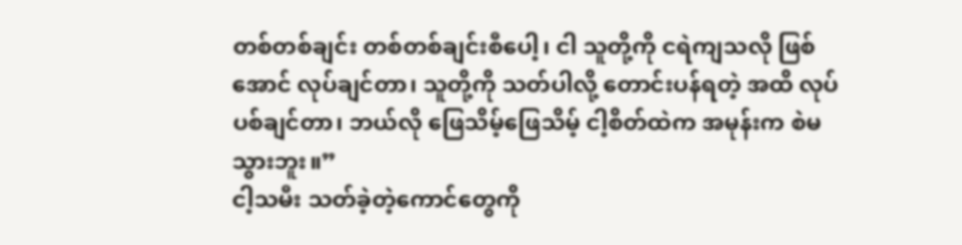တစ်တစ်ချင်း တစ်တစ်ချင်းစီပေါ့၊ ငါ သူတို့ကို ငရဲကျသလို ဖြစ်အောင် လုပ်ချင်တာ၊ သူတို့ကို သတ်ပါလို့ တောင်းပန်ရတဲ့ အထိ လုပ်ပစ်ချင်တာ၊ ဘယ်လို ဖြေသိမ့်ဖြေသိမ့် ငါ့စိတ်ထဲက အမုန်းက စဲမသွားဘူး။”
ငါ့သမီး သတ်ခဲ့တဲ့ကောင်တွေကို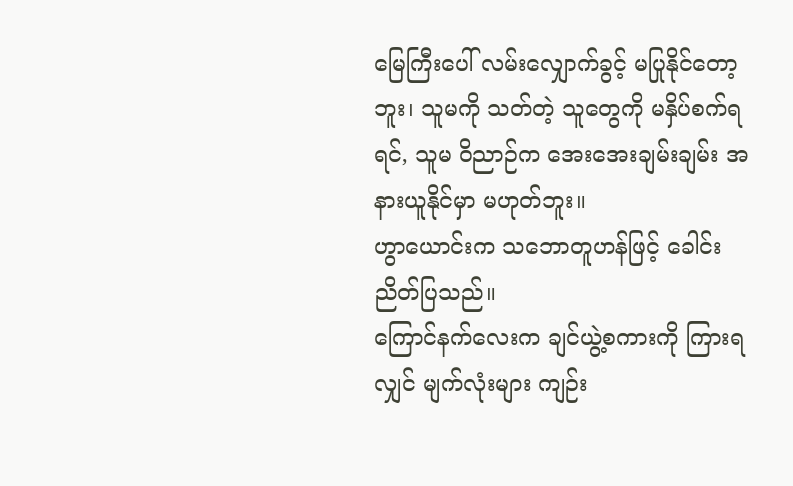မြေကြီးပေါ် လမ်းလျှောက်ခွင့် မပြုနိုင်တော့ဘူး၊ သူမကို သတ်တဲ့ သူတွေကို မနှိပ်စက်ရရင်, သူမ ဝိညာဉ်က အေးအေးချမ်းချမ်း အနားယူနိုင်မှာ မဟုတ်ဘူး။
ဟွာယောင်းက သဘောတူဟန်ဖြင့် ခေါင်းညိတ်ပြသည်။
ကြောင်နက်လေးက ချင်ယွဲ့စကားကို ကြားရလျှင် မျက်လုံးများ ကျဉ်း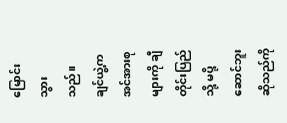မြောင်းသွားသည်။ ချင်ယွဲ့က အင်အားစုများကို ချီတိုင်းပြည်သို့ မပို့ဆောင်ဘူးဆိုသည်ကို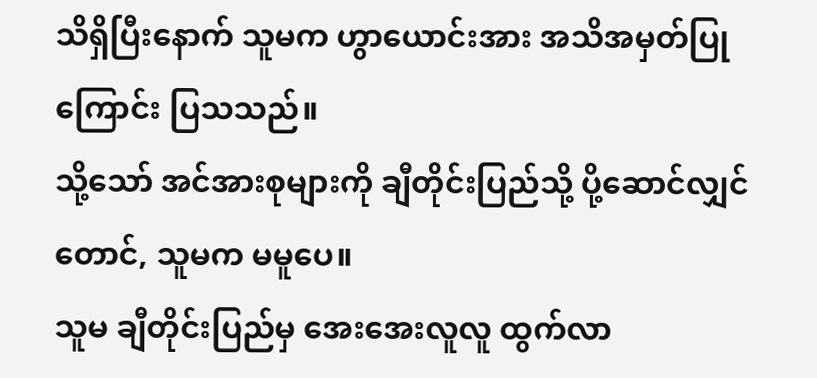သိရှိပြီးနောက် သူမက ဟွာယောင်းအား အသိအမှတ်ပြုကြောင်း ပြသသည်။
သို့သော် အင်အားစုများကို ချီတိုင်းပြည်သို့ ပို့ဆောင်လျှင်တောင်, သူမက မမူပေ။
သူမ ချီတိုင်းပြည်မှ အေးအေးလူလူ ထွက်လာ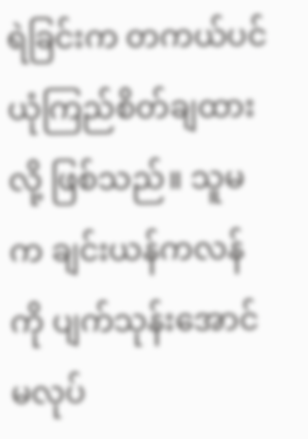ရဲခြင်းက တကယ်ပင် ယုံကြည်စိတ်ချထားလို့ ဖြစ်သည်။ သူမက ချင်းယန်ကလန်ကို ပျက်သုန်းအောင် မလုပ်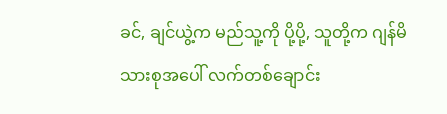ခင်, ချင်ယွဲ့က မည်သူ့ကို ပို့ပို့, သူတို့က ဂျန်မိသားစုအပေါ် လက်တစ်ချောင်း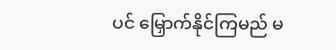ပင် မြှောက်နိုင်ကြမည် မ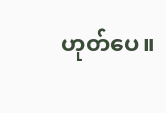ဟုတ်ပေ။